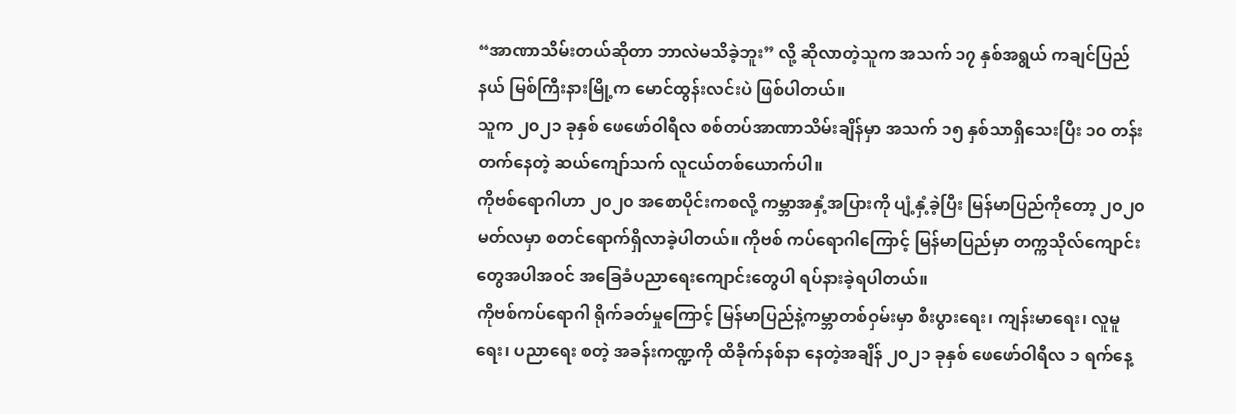“အာဏာသိမ်းတယ်ဆိုတာ ဘာလဲမသိခဲ့ဘူး” လို့ ဆိုလာတဲ့သူက အသက် ၁၇ နှစ်အရွယ် ကချင်ပြည်နယ် မြစ်ကြီးနားမြို့က မောင်ထွန်းလင်းပဲ ဖြစ်ပါတယ်။
သူက ၂၀၂၁ ခုနှစ် ဖေဖော်ဝါရီလ စစ်တပ်အာဏာသိမ်းချိန်မှာ အသက် ၁၅ နှစ်သာရှိသေးပြီး ၁၀ တန်းတက်နေတဲ့ ဆယ်ကျော်သက် လူငယ်တစ်ယောက်ပါ။
ကိုဗစ်ရောဂါဟာ ၂၀၂၀ အစောပိုင်းကစလို့ ကမ္ဘာအနှံ့အပြားကို ပျံ့နှံ့ခဲ့ပြီး မြန်မာပြည်ကိုတော့ ၂၀၂၀ မတ်လမှာ စတင်ရောက်ရှိလာခဲ့ပါတယ်။ ကိုဗစ် ကပ်ရောဂါကြောင့် မြန်မာပြည်မှာ တက္ကသိုလ်ကျောင်းတွေအပါအဝင် အခြေခံပညာရေးကျောင်းတွေပါ ရပ်နားခဲ့ရပါတယ်။
ကိုဗစ်ကပ်ရောဂါ ရိုက်ခတ်မှုကြောင့် မြန်မာပြည်နဲ့ကမ္ဘာတစ်ဝှမ်းမှာ စီးပွားရေး၊ ကျန်းမာရေး၊ လူမူရေး၊ ပညာရေး စတဲ့ အခန်းကဏ္ဍကို ထိခိုက်နစ်နာ နေတဲ့အချိန် ၂၀၂၁ ခုနှစ် ဖေဖော်ဝါရီလ ၁ ရက်နေ့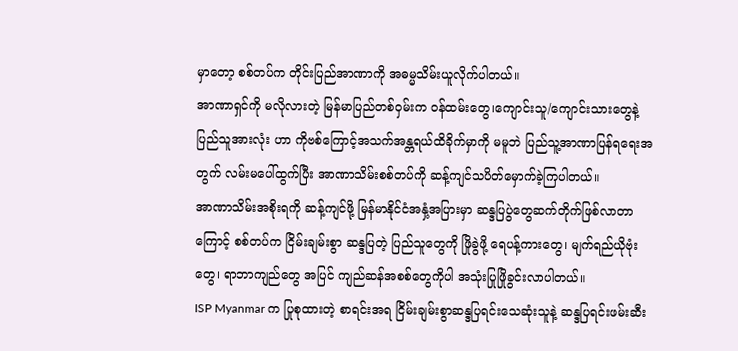မှာတော့ စစ်တပ်က တိုင်းပြည်အာဏာကို အဓမ္မသိမ်းယူလိုက်ပါတယ်။
အာဏာရှင်ကို မလိုလားတဲ့ မြန်မာပြည်တစ်ဝှမ်းက ဝန်ထမ်းတွေ၊ကျောင်းသူ/ကျောင်းသားတွေနဲ့ ပြည်သူအားလုံး ဟာ ကိုဗစ်ကြောင့်အသက်အန္တရယ်ထိခိုက်မှာကို မမူဘဲ ပြည်သူ့အာဏာပြန်ရရေးအတွက် လမ်းမပေါ်ထွက်ပြီး အာဏာသိမ်းစစ်တပ်ကို ဆန့်ကျင်သပိတ်မှောက်ခဲ့ကြပါတယ်။
အာဏာသိမ်းအစိုးရကို ဆန့်ကျင်ဖို့ မြန်မာနိုင်ငံအနှံ့အပြားမှာ ဆန္ဒပြပွဲတွေဆက်တိုက်ဖြစ်လာတာကြောင့် စစ်တပ်က ငြိမ်းချမ်းစွာ ဆန္ဒပြတဲ့ ပြည်သူတွေကို ဖြိုခွဲဖို့ ရေပန့်ကားတွေ၊ မျက်ရည်ယိုဗုံးတွေ၊ ရာဘာကျည်တွေ အပြင် ကျည်ဆန်အစစ်တွေကိုပါ အသုံးပြုဖြိုခွင်းလာပါတယ်။
ISP Myanmar က ပြုစုထားတဲ့ စာရင်းအရ ငြိမ်းချမ်းစွာဆန္ဒပြရင်းသေဆုံးသူနဲ့ ဆန္ဒပြရင်းဖမ်းဆီး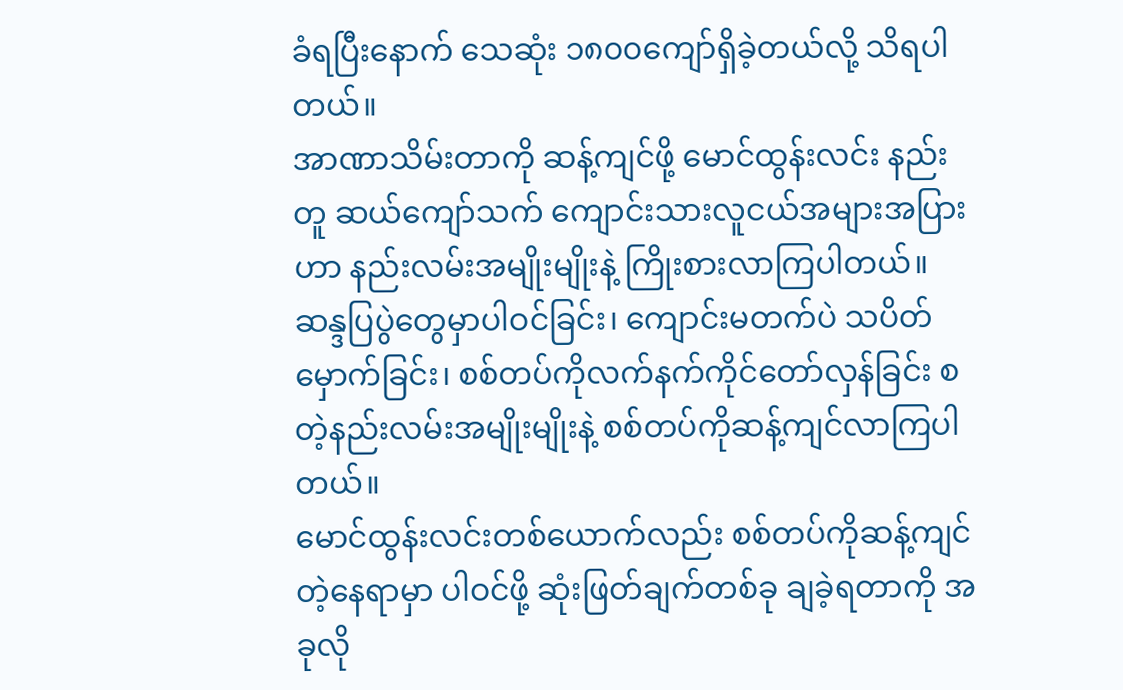ခံရပြီးနောက် သေဆုံး ၁၈၀၀ကျော်ရှိခဲ့တယ်လို့ သိရပါတယ်။
အာဏာသိမ်းတာကို ဆန့်ကျင်ဖို့ မောင်ထွန်းလင်း နည်းတူ ဆယ်ကျော်သက် ကျောင်းသားလူငယ်အများအပြားဟာ နည်းလမ်းအမျိုးမျိုးနဲ့ ကြိုးစားလာကြပါတယ်။ ဆန္ဒပြပွဲတွေမှာပါဝင်ခြင်း၊ ကျောင်းမတက်ပဲ သပိတ်မှောက်ခြင်း၊ စစ်တပ်ကိုလက်နက်ကိုင်တော်လှန်ခြင်း စတဲ့နည်းလမ်းအမျိုးမျိုးနဲ့ စစ်တပ်ကိုဆန့်ကျင်လာကြပါတယ်။
မောင်ထွန်းလင်းတစ်ယောက်လည်း စစ်တပ်ကိုဆန့်ကျင်တဲ့နေရာမှာ ပါဝင်ဖို့ ဆုံးဖြတ်ချက်တစ်ခု ချခဲ့ရတာကို အခုလို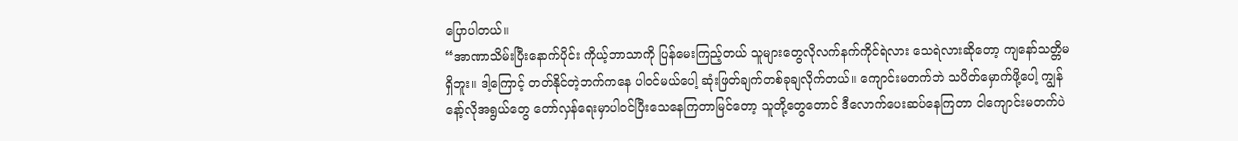ပြောပါတယ်။
“အာဏာသိမ်းပြီးနောက်ပိုင်း ကိုယ့်ဘာသာကို ပြန်မေးကြည့်တယ် သူများတွေလိုလက်နက်ကိုင်ရဲလား သေရဲလားဆိုတော့ ကျနော်သတ္တိမရှိဘူး။ ဒါ့ကြောင့် တတ်နိုင်တဲ့ဘက်ကနေ ပါဝင်မယ်ပေါ့ ဆုံးဖြတ်ချက်တစ်ခုချလိုက်တယ်။ ကျောင်းမတက်ဘဲ သပိတ်မှောက်ဖို့ပေါ့ ကျွန်နော့်လိုအရွယ်တွေ တော်လှန်ရေးမှာပါဝင်ပြီးသေနေကြတာမြင်တော့ သူတို့တွေတောင် ဒီလောက်ပေးဆပ်နေကြတာ ငါကျောင်းမတက်ပဲ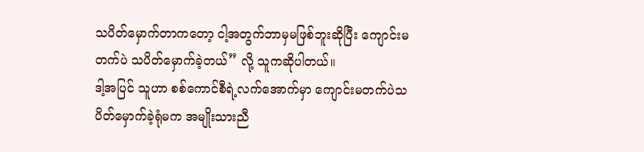သပိတ်မှောက်တာကတော့ ငါ့အတွက်ဘာမှမဖြစ်ဘူးဆိုပြီး ကျောင်းမတက်ပဲ သပိတ်မှောက်ခဲ့တယ်” လို့ သူကဆိုပါတယ်။
ဒါ့အပြင် သူဟာ စစ်ကောင်စီရဲ့လက်အောက်မှာ ကျောင်းမတက်ပဲသပိတ်မှောက်ခဲ့ရုံမက အမျိုးသားညီ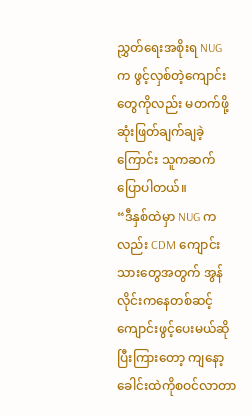ညွှတ်ရေးအစိုးရ NUG က ဖွင့်လှစ်တဲ့ကျောင်းတွေကိုလည်း မတက်ဖို့ ဆုံးဖြတ်ချက်ချခဲ့ကြောင်း သူကဆက်ပြောပါတယ်။
“ဒီနှစ်ထဲမှာ NUG ကလည်း CDM ကျောင်းသားတွေအတွက် အွန်လိုင်းကနေတစ်ဆင့် ကျောင်းဖွင့်ပေးမယ်ဆိုပြီးကြားတော့ ကျနော့ခေါင်းထဲကိုစဝင်လာတာ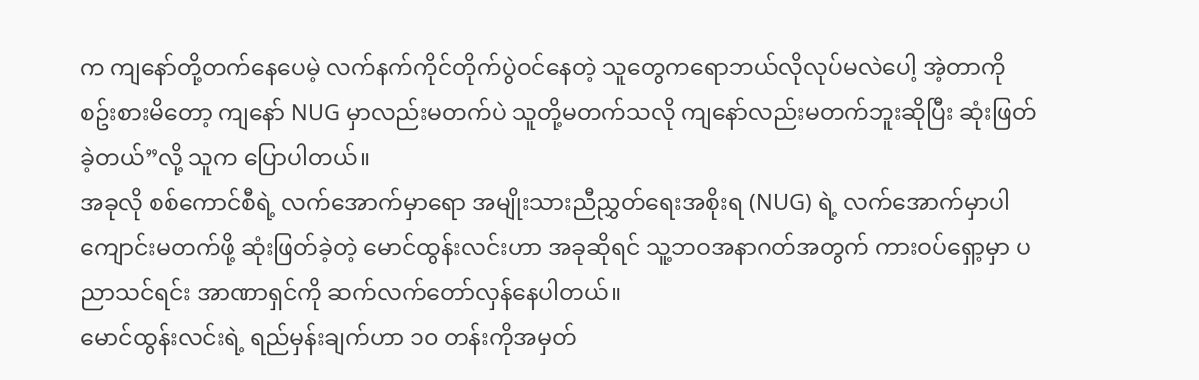က ကျနော်တို့တက်နေပေမဲ့ လက်နက်ကိုင်တိုက်ပွဲဝင်နေတဲ့ သူတွေကရောဘယ်လိုလုပ်မလဲပေါ့ အဲ့တာကို စဥ်းစားမိတော့ ကျနော် NUG မှာလည်းမတက်ပဲ သူတို့မတက်သလို ကျနော်လည်းမတက်ဘူးဆိုပြီး ဆုံးဖြတ်ခဲ့တယ်”လို့ သူက ပြောပါတယ်။
အခုလို စစ်ကောင်စီရဲ့ လက်အောက်မှာရော အမျိုးသားညီညွှတ်ရေးအစိုးရ (NUG) ရဲ့ လက်အောက်မှာပါ ကျောင်းမတက်ဖို့ ဆုံးဖြတ်ခဲ့တဲ့ မောင်ထွန်းလင်းဟာ အခုဆိုရင် သူ့ဘဝအနာဂတ်အတွက် ကားဝပ်ရှော့မှာ ပညာသင်ရင်း အာဏာရှင်ကို ဆက်လက်တော်လှန်နေပါတယ်။
မောင်ထွန်းလင်းရဲ့ ရည်မှန်းချက်ဟာ ၁၀ တန်းကိုအမှတ်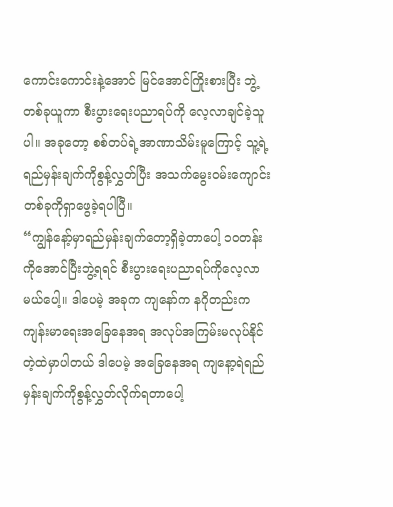ကောင်းကောင်းနဲ့အောင် မြင်အောင်ကြိုးစားပြီး ဘွဲ့တစ်ခုယူကာ စီးပွားရေးပညာရပ်ကို လေ့လာချင်ခဲ့သူပါ။ အခုတော့ စစ်တပ်ရဲ့အာဏာသိမ်းမူကြောင့် သူ့ရဲ့ရည်မှန်းချက်ကိုစွန့်လွှတ်ပြီး အသက်မွေးဝမ်းကျောင်းတစ်ခုကိုရှာဖွေခဲ့ရပါပြီ။
“ကျွန်နော့်မှာရည်မှန်းချက်တော့ရှိခဲ့တာပေါ့ ၁၀တန်းကိုအောင်ပြီးဘွဲ့ရရင် စီးပွားရေးပညာရပ်ကိုလေ့လာမယ်ပေါ့။ ဒါပေမဲ့ အခုက ကျနော်က နဂိုတည်းကကျန်းမာရေးအခြေနေအရ အလုပ်အကြမ်းမလုပ်နိုင်တဲ့ထဲမှာပါတယ် ဒါပေမဲ့ အခြေနေအရ ကျနော့ရဲရည်မှန်းချက်ကိုစွန့်လွှတ်လိုက်ရတာပေါ့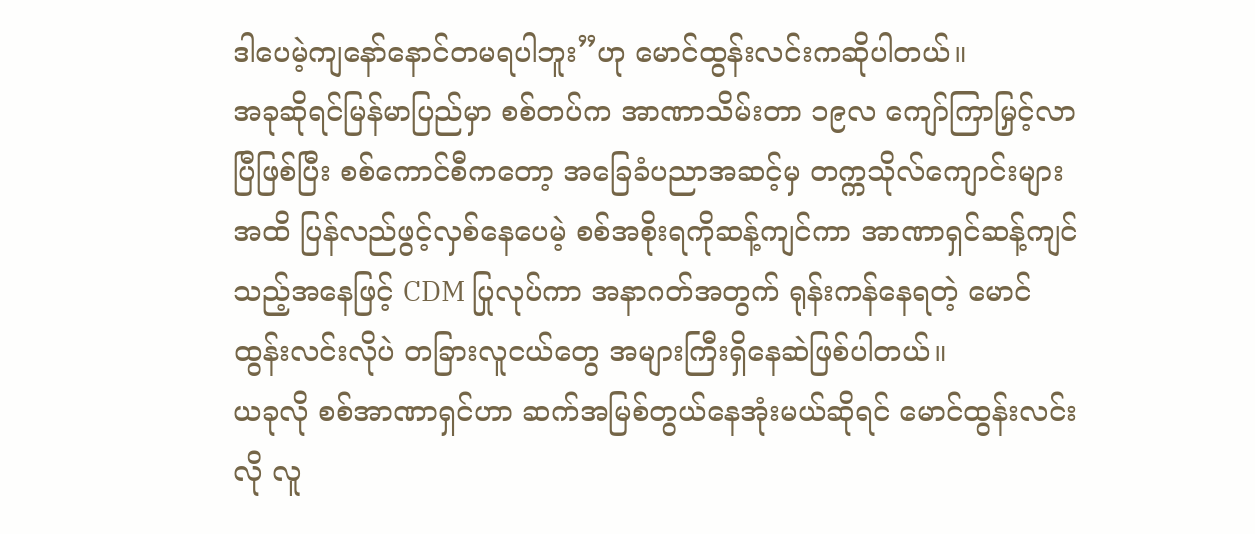ဒါပေမဲ့ကျနော်နောင်တမရပါဘူး”ဟု မောင်ထွန်းလင်းကဆိုပါတယ်။
အခုဆိုရင်မြန်မာပြည်မှာ စစ်တပ်က အာဏာသိမ်းတာ ၁၉လ ကျော်ကြာမြှင့်လာပြီဖြစ်ပြီး စစ်ကောင်စီကတော့ အခြေခံပညာအဆင့်မှ တက္ကသိုလ်ကျောင်းများအထိ ပြန်လည်ဖွင့်လှစ်နေပေမဲ့ စစ်အစိုးရကိုဆန့်ကျင်ကာ အာဏာရှင်ဆန့်ကျင်သည့်အနေဖြင့် CDM ပြုလုပ်ကာ အနာဂတ်အတွက် ရုန်းကန်နေရတဲ့ မောင်ထွန်းလင်းလိုပဲ တခြားလူငယ်တွေ အများကြီးရှိနေဆဲဖြစ်ပါတယ်။
ယခုလို စစ်အာဏာရှင်ဟာ ဆက်အမြစ်တွယ်နေအုံးမယ်ဆိုရင် မောင်ထွန်းလင်းလို လူ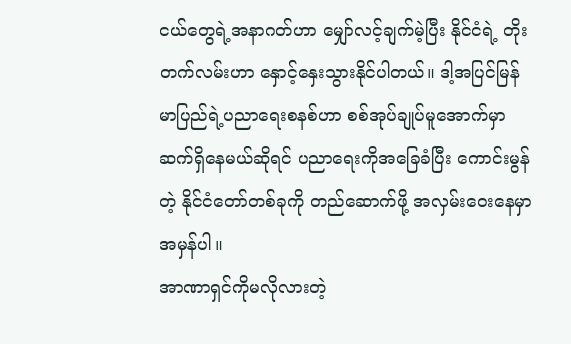ငယ်တွေရဲ့အနာဂတ်ဟာ မျှော်လင့်ချက်မဲ့ပြီး နိုင်ငံရဲ့ တိုးတက်လမ်းဟာ နှောင့်နှေးသွားနိုင်ပါတယ်။ ဒါ့အပြင်မြန်မာပြည်ရဲ့ပညာရေးစနစ်ဟာ စစ်အုပ်ချုပ်မူအောက်မှာ ဆက်ရှိနေမယ်ဆိုရင် ပညာရေးကိုအခြေခံပြီး ကောင်းမွန်တဲ့ နိုင်ငံတော်တစ်ခုကို တည်ဆောက်ဖို့ အလှမ်းဝေးနေမှာအမှန်ပါ။
အာဏာရှင်ကိုမလိုလားတဲ့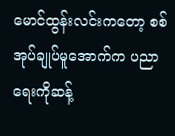မောင်ထွန်းလင်းကတော့ စစ်အုပ်ချုပ်မူအောက်က ပညာရေးကိုဆန့်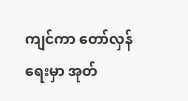ကျင်ကာ တော်လှန်ရေးမှာ အုတ်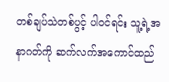တစ်ချပ်သဲတစ်ပွင့် ပါဝင်ရင်း သူ့ရဲ့အနာဂတ်ကို ဆက်လက်အကောင်ထည်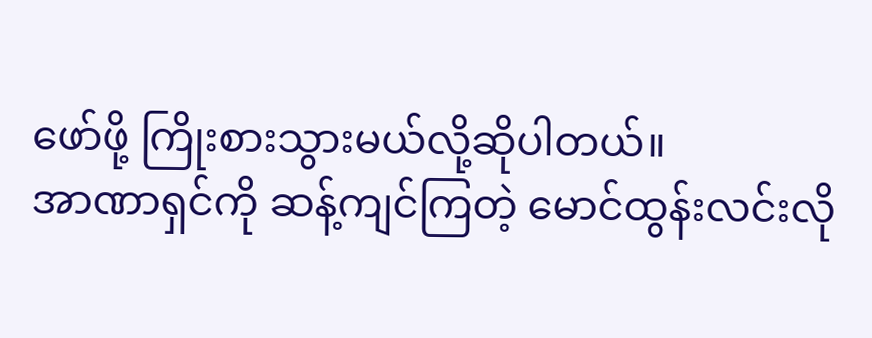ဖော်ဖို့ ကြိုးစားသွားမယ်လို့ဆိုပါတယ်။
အာဏာရှင်ကို ဆန့်ကျင်ကြတဲ့ မောင်ထွန်းလင်းလို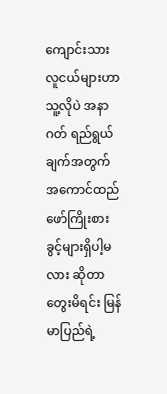ကျောင်းသားလူငယ်များဟာ သူ့လိုပဲ အနာဂတ် ရည်ရွယ်ချက်အတွက် အကောင်ထည်ဖော်ကြိုးစားခွင့်များရှိပါ့မလား ဆိုတာတွေးမိရင်း မြန်မာပြည်ရဲ့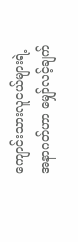ကျောင်းသားလူငယ်များရဲ့အနာဂတ်ဟာ မျှော်လင့်ချက်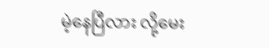မဲ့နေပြီလား လို့မေး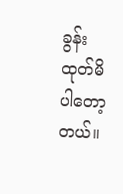ခွန်းထုတ်မိပါတော့တယ်။